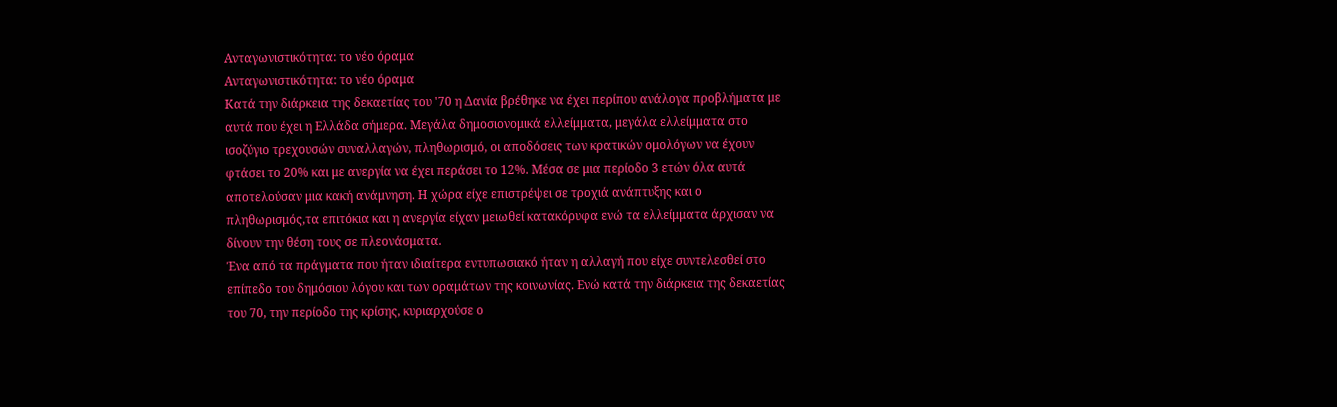Ανταγωνιστικότητα: το νέο όραμα
Ανταγωνιστικότητα: το νέο όραμα
Κατά την διάρκεια της δεκαετίας του '70 η Δανία βρέθηκε να έχει περίπου ανάλογα προβλήματα με αυτά που έχει η Ελλάδα σήμερα. Μεγάλα δημοσιονομικά ελλείμματα, μεγάλα ελλείμματα στο ισοζύγιο τρεχουσών συναλλαγών, πληθωρισμό, οι αποδόσεις των κρατικών ομολόγων να έχουν φτάσει το 20% και με ανεργία να έχει περάσει το 12%. Μέσα σε μια περίοδο 3 ετών όλα αυτά αποτελούσαν μια κακή ανάμνηση. Η χώρα είχε επιστρέψει σε τροχιά ανάπτυξης και ο πληθωρισμός,τα επιτόκια και η ανεργία είχαν μειωθεί κατακόρυφα ενώ τα ελλείμματα άρχισαν να δίνουν την θέση τους σε πλεονάσματα.
Ένα από τα πράγματα που ήταν ιδιαίτερα εντυπωσιακό ήταν η αλλαγή που είχε συντελεσθεί στο επίπεδο του δημόσιου λόγου και των οραμάτων της κοινωνίας. Ενώ κατά την διάρκεια της δεκαετίας του 70, την περίοδο της κρίσης, κυριαρχούσε ο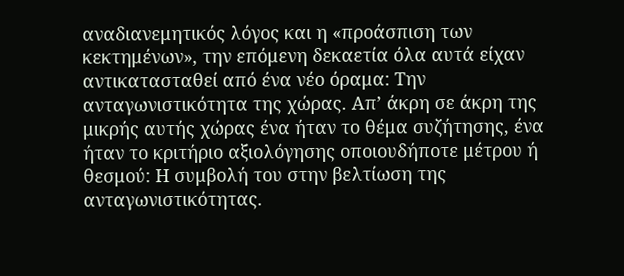αναδιανεμητικός λόγος και η «προάσπιση των κεκτημένων», την επόμενη δεκαετία όλα αυτά είχαν αντικατασταθεί από ένα νέο όραμα: Την ανταγωνιστικότητα της χώρας. Απ’ άκρη σε άκρη της μικρής αυτής χώρας ένα ήταν το θέμα συζήτησης, ένα ήταν το κριτήριο αξιολόγησης οποιουδήποτε μέτρου ή θεσμού: Η συμβολή του στην βελτίωση της ανταγωνιστικότητας.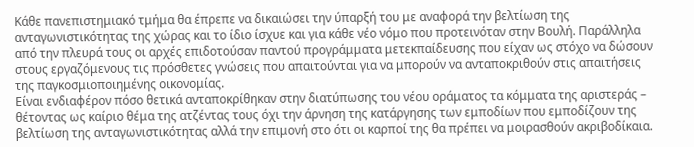Κάθε πανεπιστημιακό τμήμα θα έπρεπε να δικαιώσει την ύπαρξή του με αναφορά την βελτίωση της ανταγωνιστικότητας της χώρας και το ίδιο ίσχυε και για κάθε νέο νόμο που προτεινόταν στην Βουλή. Παράλληλα από την πλευρά τους οι αρχές επιδοτούσαν παντού προγράμματα μετεκπαίδευσης που είχαν ως στόχο να δώσουν στους εργαζόμενους τις πρόσθετες γνώσεις που απαιτούνται για να μπορούν να ανταποκριθούν στις απαιτήσεις της παγκοσμιοποιημένης οικονομίας.
Είναι ενδιαφέρον πόσο θετικά ανταποκρίθηκαν στην διατύπωσης του νέου οράματος τα κόμματα της αριστεράς – θέτοντας ως καίριο θέμα της ατζέντας τους όχι την άρνηση της κατάργησης των εμποδίων που εμποδίζουν της βελτίωση της ανταγωνιστικότητας αλλά την επιμονή στο ότι οι καρποί της θα πρέπει να μοιρασθούν ακριβοδίκαια.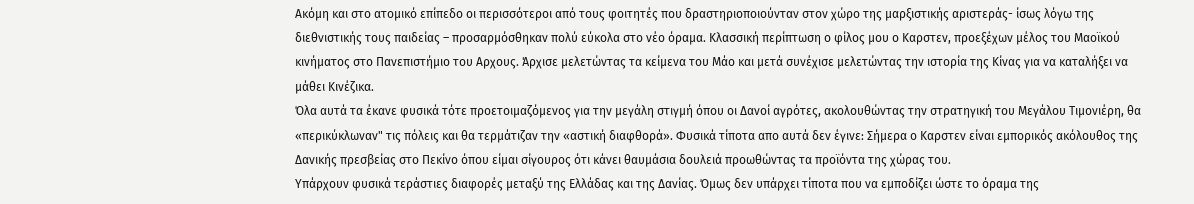Ακόμη και στο ατομικό επίπεδο οι περισσότεροι από τους φοιτητές που δραστηριοποιούνταν στον χώρο της μαρξιστικής αριστεράς- ίσως λόγω της διεθνιστικής τους παιδείας – προσαρμόσθηκαν πολύ εύκολα στο νέο όραμα. Κλασσική περίπτωση ο φίλος μου ο Καρστεν, προεξέχων μέλος του Μαοϊκού κινήματος στο Πανεπιστήμιο του Αρχους. Άρχισε μελετώντας τα κείμενα του Μάο και μετά συνέχισε μελετώντας την ιστορία της Κίνας για να καταλήξει να μάθει Κινέζικα.
Όλα αυτά τα έκανε φυσικά τότε προετοιμαζόμενος για την μεγάλη στιγμή όπου οι Δανοί αγρότες, ακολουθώντας την στρατηγική του Μεγάλου Τιμονιέρη, θα «περικύκλωναν" τις πόλεις και θα τερμάτιζαν την «αστική διαφθορά». Φυσικά τίποτα απo αυτά δεν έγινε: Σήμερα ο Καρστεν είναι εμπορικός ακόλουθος της Δανικής πρεσβείας στο Πεκίνο όπου είμαι σίγουρος ότι κάνει θαυμάσια δουλειά προωθώντας τα προϊόντα της χώρας του.
Υπάρχουν φυσικά τεράστιες διαφορές μεταξύ της Ελλάδας και της Δανίας. Όμως δεν υπάρχει τίποτα που να εμποδίζει ώστε το όραμα της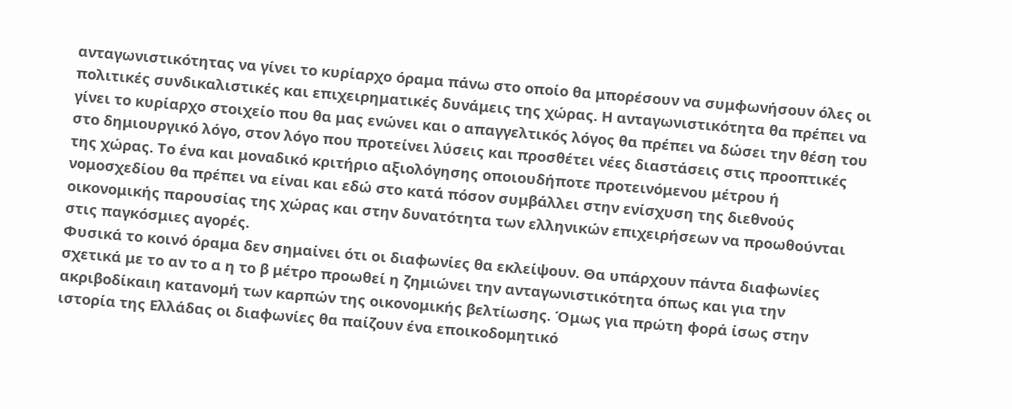ανταγωνιστικότητας να γίνει το κυρίαρχο όραμα πάνω στο οποίο θα μπορέσουν να συμφωνήσουν όλες οι πολιτικές συνδικαλιστικές και επιχειρηματικές δυνάμεις της χώρας. Η ανταγωνιστικότητα θα πρέπει να γίνει το κυρίαρχο στοιχείο που θα μας ενώνει και ο απαγγελτικός λόγος θα πρέπει να δώσει την θέση του στο δημιουργικό λόγο, στον λόγο που προτείνει λύσεις και προσθέτει νέες διαστάσεις στις προοπτικές της χώρας. Το ένα και μοναδικό κριτήριο αξιολόγησης οποιουδήποτε προτεινόμενου μέτρου ή νομοσχεδίου θα πρέπει να είναι και εδώ στο κατά πόσον συμβάλλει στην ενίσχυση της διεθνούς οικονομικής παρουσίας της χώρας και στην δυνατότητα των ελληνικών επιχειρήσεων να προωθούνται στις παγκόσμιες αγορές.
Φυσικά το κοινό όραμα δεν σημαίνει ότι οι διαφωνίες θα εκλείψουν. Θα υπάρχουν πάντα διαφωνίες σχετικά με το αν το α η το β μέτρο προωθεί η ζημιώνει την ανταγωνιστικότητα όπως και για την ακριβοδίκαιη κατανομή των καρπών της οικονομικής βελτίωσης. Όμως για πρώτη φορά ίσως στην ιστορία της Ελλάδας οι διαφωνίες θα παίζουν ένα εποικοδομητικό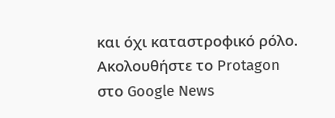και όχι καταστροφικό ρόλο.
Ακολουθήστε το Protagon στο Google News